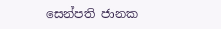සෙන්පති ජානක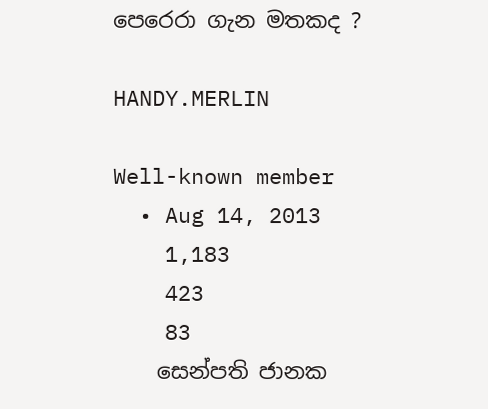පෙරෙරා ගැන මතකද ?

HANDY.MERLIN

Well-known member
  • Aug 14, 2013
    1,183
    423
    83
    සෙන්පති ජානක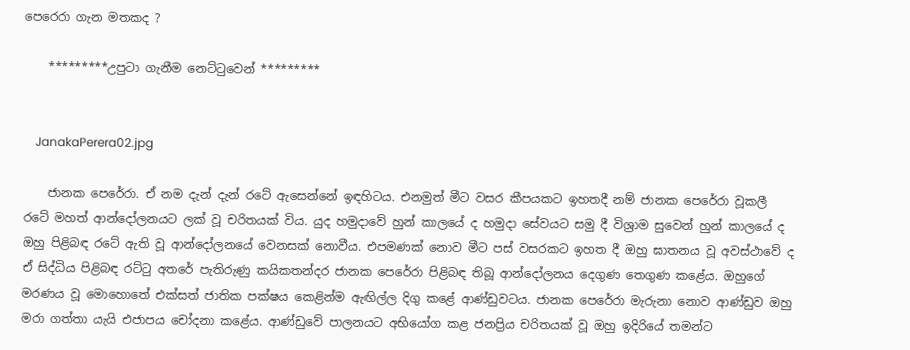පෙරෙරා ගැන මතකද ?

    *********උපුටා ගැනීම නෙට්ටුවෙන් *********


    JanakaPerera02.jpg

    ජානක පෙරේරා. ඒ නම දැන් දැන් රටේ ඇසෙන්නේ ඉඳහිටය. එනමුත් මීට වසර කීපයකට ඉහතදී නම් ජානක පෙරේරා වූකලී රටේ මහත් ආන්දෝලනයට ලක් වූ චරිතයක් විය. යුද හමුදාවේ හුන් කාලයේ ද හමුදා සේවයට සමු දී විශ්‍රාම සුවෙන් හුන් කාලයේ ද ඔහු පිළිබඳ රටේ ඇති වූ ආන්දෝලනයේ වෙනසක් නොවීය. එපමණක් නොව මීට පස් වසරකට ඉහත දී ඔහු ඝාතනය වූ අවස්ථාවේ ද ඒ සිද්ධිය පිළිබඳ රට්ටු අතරේ පැතිරුණු කයිකතන්දර ජානක පෙරේරා පිළිබඳ තිබූ ආන්දෝලනය දෙගුණ තෙගුණ කළේය. ඔහුගේ මරණය වූ මොහොතේ එක්සත් ජාතික පක්ෂය කෙළින්ම ඇඟිල්ල දිගු කළේ ආණ්ඩුවටය. ජානක පෙරේරා මැරුනා නොව ආණ්ඩුව ඔහු මරා ගත්තා යැයි එජාපය චෝදනා කළේය. ආණ්ඩුවේ පාලනයට අභියෝග කළ ජනප්‍රිය චරිතයක් වූ ඔහු ඉදිරියේ තමන්ට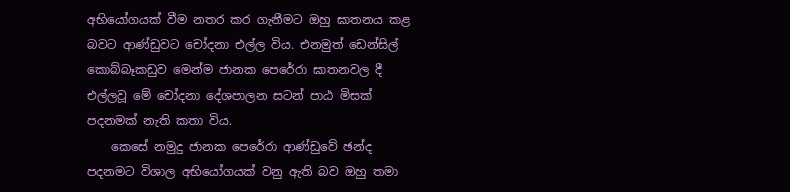අභියෝගයක් වීම නතර කර ගැනීමට ඔහු ඝාතනය කළ බවට ආණ්ඩුවට චෝදනා එල්ල විය. එනමුත් ඩෙන්සිල් කොබ්බෑකඩුව මෙන්ම ජානක පෙරේරා ඝාතනවල දී එල්ලවූ මේ චෝදනා දේශපාලන සටන් පාඨ මිසක් පදනමක් නැති කතා විය.
    කෙසේ නමුදු ජානක පෙරේරා ආණ්ඩුවේ ඡන්ද පදනමට විශාල අභියෝගයක් වනු ඇති බව ඔහු තමා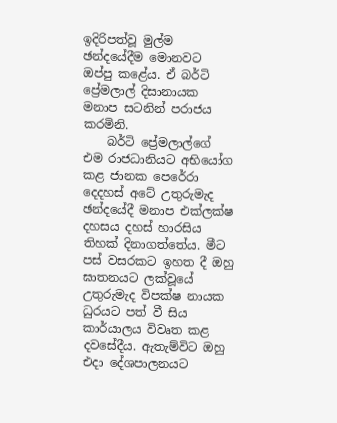ඉදිරිපත්වූ මුල්ම ඡන්දයේදීම මොනවට ඔප්පු කළේය. ඒ බර්ටි ප්‍රේමලාල් දිසානායක මනාප සටනින් පරාජය කරමිනි.
    බර්ටි ප්‍රේමලාල්ගේ එම රාජධානියට අභියෝග කළ ජානක පෙරේරා දෙදහස් අටේ උතුරුමැද ඡන්දයේදී මනාප එක්ලක්ෂ දහසය දහස් හාරසිය තිහක් දිනාගත්තේය. මීට පස් වසරකට ඉහත දී ඔහු ඝාතනයට ලක්වූයේ උතුරුමැද විපක්ෂ නායක ධුරයට පත් වී සිය කාර්යාලය විවෘත කළ දවසේදීය. ඇතැම්විට ඔහු එදා දේශපාලනයට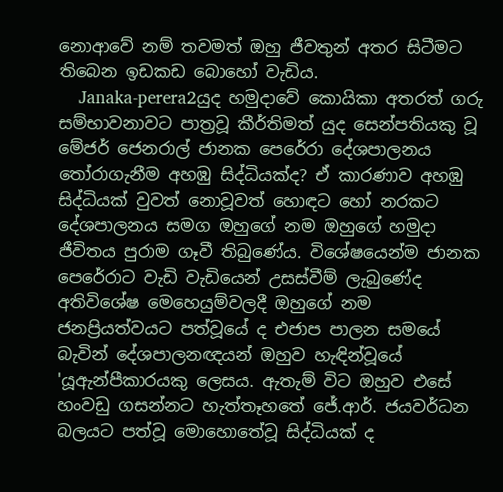නොආවේ නම් තවමත් ඔහු ජීවතුන් අතර සිටීමට තිබෙන ඉඩකඩ බොහෝ වැඩිය.
    Janaka-perera2යුද හමුදාවේ කොයිකා අතරත් ගරු සම්භාවනාවට පාත්‍රවූ කීර්තිමත් යුද සෙන්පතියකු වූ මේජර් ජෙනරාල් ජානක පෙරේරා දේශපාලනය තෝරාගැනීම අහඹු සිද්ධියක්ද? ඒ කාරණාව අහඹු සිද්ධියක් වුවත් නොවූවත් හොඳට හෝ නරකට දේශපාලනය සමග ඔහුගේ නම ඔහුගේ හමුදා ජීවිතය පුරාම ගෑවී තිබුණේය. විශේෂයෙන්ම ජානක පෙරේරාට වැඩි වැඩියෙන් උසස්වීම් ලැබුණේද අතිවිශේෂ මෙහෙයුම්වලදී ඔහුගේ නම ජනප්‍රියත්වයට පත්වූයේ ද එජාප පාලන සමයේ බැවින් දේශපාලනඥයන් ඔහුව හැඳින්වූයේ 'යූඇන්පීකාරයකු ලෙසය. ඇතැම් විට ඔහුව එසේ හංවඩු ගසන්නට හැත්තෑහතේ ජේ.ආර්. ජයවර්ධන බලයට පත්වූ මොහොතේවූ සිද්ධියක් ද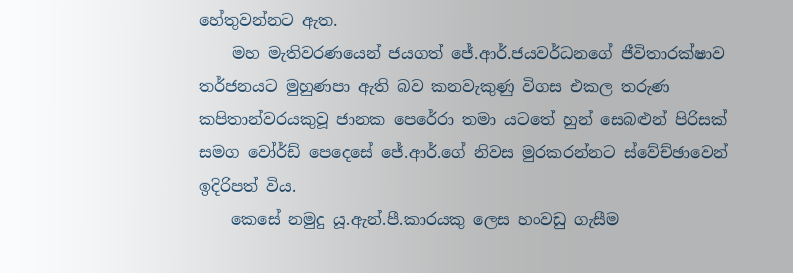හේතුවන්නට ඇත.
    මහ මැතිවරණයෙන් ජයගත් ජේ.ආර්.ජයවර්ධනගේ ජීවිතාරක්ෂාව තර්ජනයට මුහුණපා ඇති බව කනවැකුණු විගස එකල තරුණ කපිතාන්වරයකුවූ ජානක පෙරේරා තමා යටතේ හුන් සෙබළුන් පිරිසක් සමග වෝර්ඩ් පෙදෙසේ ජේ.ආර්.ගේ නිවස මුරකරන්නට ස්වේච්ඡාවෙන් ඉදිරිපත් විය.
    කෙසේ නමුදු යූ.ඇන්.පී.කාරයකු ලෙස හංවඩු ගැසීම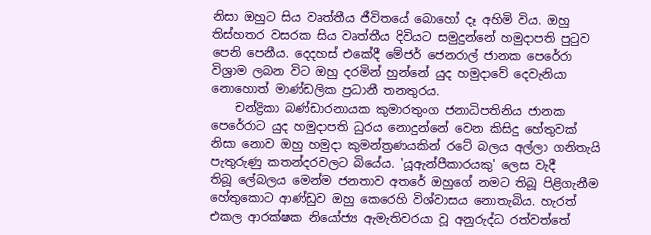නිසා ඔහුට සිය වෘත්තීය ජීවිතයේ බොහෝ දෑ අහිමි විය. ඔහු තිස්හතර වසරක සිය වෘත්තීය දිවියට සමුදුන්නේ හමුදාපති පුටුව පෙනි පෙනීය. දෙදහස් එකේදී මේජර් ජෙනරාල් ජානක පෙරේරා විශ්‍රාම ලබන විට ඔහු දරමින් හුන්නේ යුද හමුදාවේ දෙවැනියා නොහොත් මාණ්ඩලික ප්‍රධානී තනතුරය.
    චන්ද්‍රිකා බණ්ඩාරනායක කුමාරතුංග ජනාධිපතිනිය ජානක පෙරේරාට යුද හමුදාපති ධුරය නොදුන්නේ වෙන කිසිදු හේතුවක් නිසා නොව ඔහු හමුදා කුමන්ත්‍රණයකින් රටේ බලය අල්ලා ගනිතැයි පැතුරුණු කතන්දරවලට බියේය. 'යූඇන්පීකාරයකු' ලෙස වැදී තිබූ ‍ලේබලය මෙන්ම ජනතාව අතරේ ඔහුගේ නමට තිබූ පිළිගැනීම හේතුකොට ආණ්ඩුව ඔහු කෙරෙහි විශ්වාසය නොතැබිය. හැරත් එකල ආරක්ෂක නියෝජ්‍ය ඇමැතිවරයා වූ අනුරුද්ධ රත්වත්තේ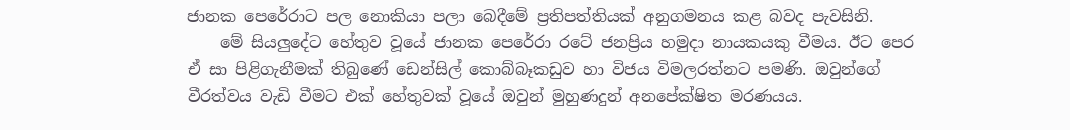ජානක පෙරේරාට පල නොකියා පලා බෙදීමේ ප්‍රතිපත්තියක් අනුගමනය කළ බවද පැවසිනි.
    මේ සියලුදේට හේතුව වූයේ ජානක පෙරේරා රටේ ජනප්‍රිය හමුදා නායකයකු වීමය. ඊට පෙර ඒ සා පිළිගැනීමක් තිබුණේ ඩෙන්සිල් කොබ්බෑකඩුව හා විජය විමලරත්නට පමණි. ඔවුන්ගේ වීරත්වය වැඩි වීමට එක් හේතුවක් වූයේ ඔවුන් මුහුණදුන් අනපේක්ෂිත මරණයය.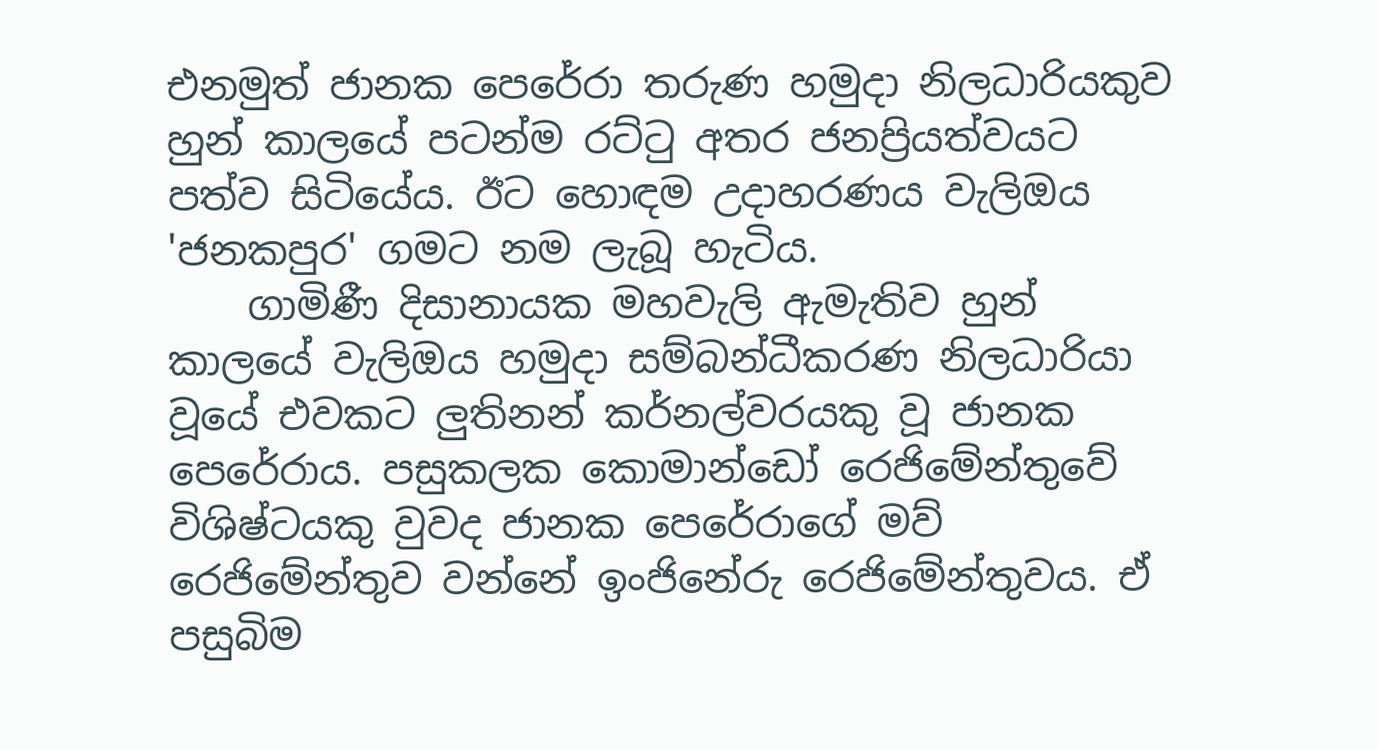එනමුත් ජානක පෙරේරා තරුණ හමුදා නිලධාරියකුව හුන් කාලයේ පටන්ම රට්ටු අතර ජනප්‍රියත්වයට පත්ව සිටියේය. ඊට හොඳම උදාහරණය වැලිඔය 'ජනකපුර' ගමට නම ලැබූ හැටිය.
    ගාමිණී දිසානායක මහවැලි ඇමැතිව හුන් කාලයේ වැලිඔය හමුදා සම්බන්ධීකරණ නිලධාරියා වූයේ එවකට ලුතිනන් කර්නල්වරයකු වූ ජානක පෙරේරාය. පසුකලක කොමාන්ඩෝ රෙජිමේන්තුවේ විශිෂ්ටයකු වුවද ජානක පෙරේරාගේ මව් රෙජිමේන්තුව වන්නේ ඉංජිනේරු රෙජිමේන්තුවය. ඒ පසුබිම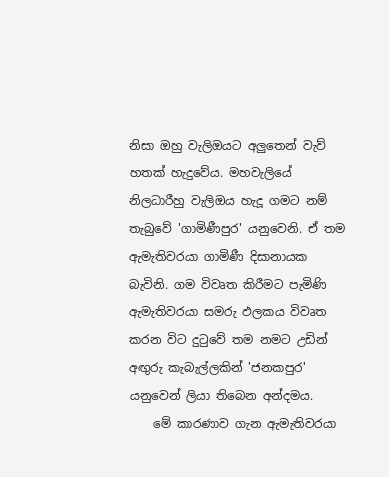නිසා ඔහු වැලිඔයට අලුතෙන් වැව් හතක් හැදුවේය. මහවැලියේ නිලධාරීහු වැලිඔය හැදූ ගමට නම් තැබුවේ 'ගාමිණීපුර' යනුවෙනි. ඒ තම ඇමැතිවරයා ගාමිණී දිසානායක බැවිනි. ගම විවෘත කිරීමට පැමිණි ඇමැතිවරයා සමරු ඵලකය විවෘත කරන විට දුටුවේ තම නමට උඩින් අඟුරු කැබැල්ලකින් 'ජනකපුර' යනුවෙන් ලියා තිබෙන අන්දමය.
    මේ කාරණාව ගැන ඇමැතිවරයා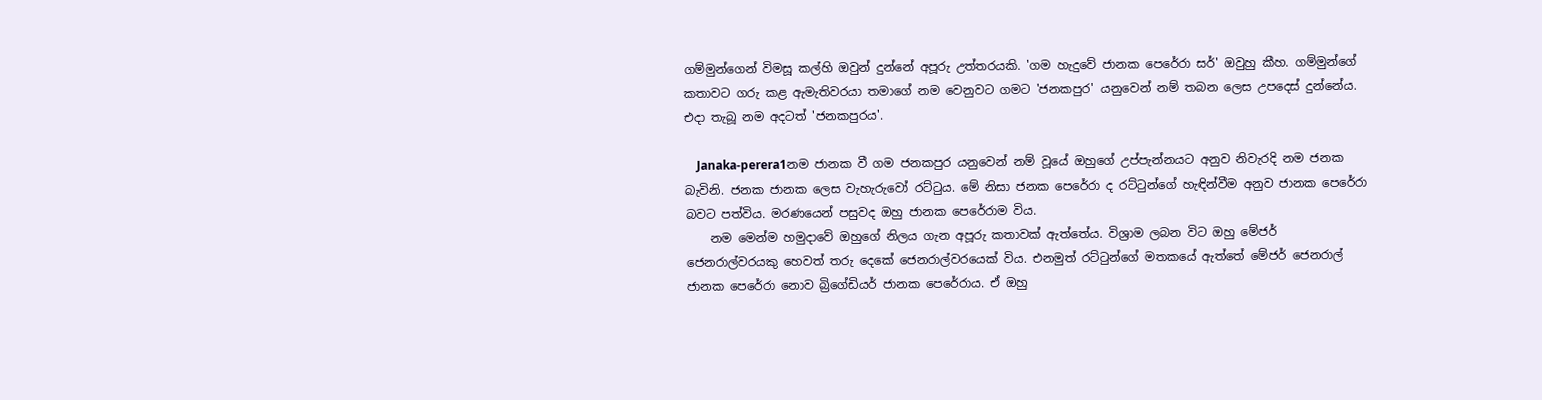ගම්මුන්ගෙන් විමසූ කල්හි ඔවුන් දුන්නේ අපූරු උත්තරයකි. 'ගම හැදුවේ ජානක පෙරේරා සර්' ඔවුහු කීහ. ගම්මුන්ගේ කතාවට ගරු කළ ඇමැතිවරයා තමාගේ නම වෙනුවට ගමට 'ජනකපුර' යනුවෙන් නම් තබන ලෙස උපදෙස් දුන්නේය. එදා තැබූ නම අදටත් 'ජනකපුරය'.

    Janaka-perera1නම ජානක වී ගම ජනකපුර යනුවෙන් නම් වූයේ ඔහුගේ උප්පැන්නයට අනුව නිවැරදි නම ජනක බැවිනි. ජනක ජානක ලෙස වැහැරුවෝ රට්ටුය. මේ නිසා ජනක පෙරේරා ද රට්ටුන්ගේ හැඳින්වීම අනුව ජානක පෙරේරා බවට පත්විය. මරණයෙන් පසුවද ඔහු ජානක පෙරේරාම විය.
    නම මෙන්ම හමුදාවේ ඔහුගේ නිලය ගැන අපූරු කතාවක් ඇත්තේය. විශ්‍රාම ලබන විට ඔහු මේජර් ජෙනරාල්වරයකු හෙවත් තරු දෙකේ ජෙනරාල්වරයෙක් විය. එනමුත් රට්ටුන්ගේ මතකයේ ඇත්තේ මේජර් ජෙනරාල් ජානක පෙරේරා නොව බ්‍රිගේඩියර් ජානක පෙරේරාය. ඒ ඔහු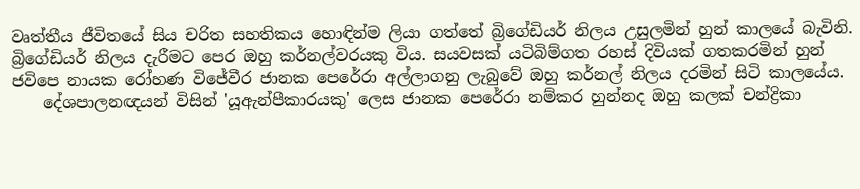වෘත්තීය ජීවිතයේ සිය චරිත සහතිකය හොඳින්ම ලියා ගත්තේ බ්‍රිගේඩියර් නිලය උසුලමින් හුන් කාලයේ බැවිනි. බ්‍රිගේඩියර් නිලය දැරීමට පෙර ඔහු කර්නල්වරයකු විය. සයවසක් යටිබිම්ගත රහස් දිවියක් ගතකරමින් හුන් ජවිපෙ නායක රෝහණ විජේවීර ජානක පෙරේරා අල්ලාගනු ලැබුවේ ඔහු කර්නල් නිලය දරමින් සිටි කාලයේය.
    දේශපාලනඥයන් විසින් 'යූඇන්පීකාරයකු' ලෙස ජානක පෙරේරා නම්කර හුන්නද ඔහු කලක් චන්ද්‍රිකා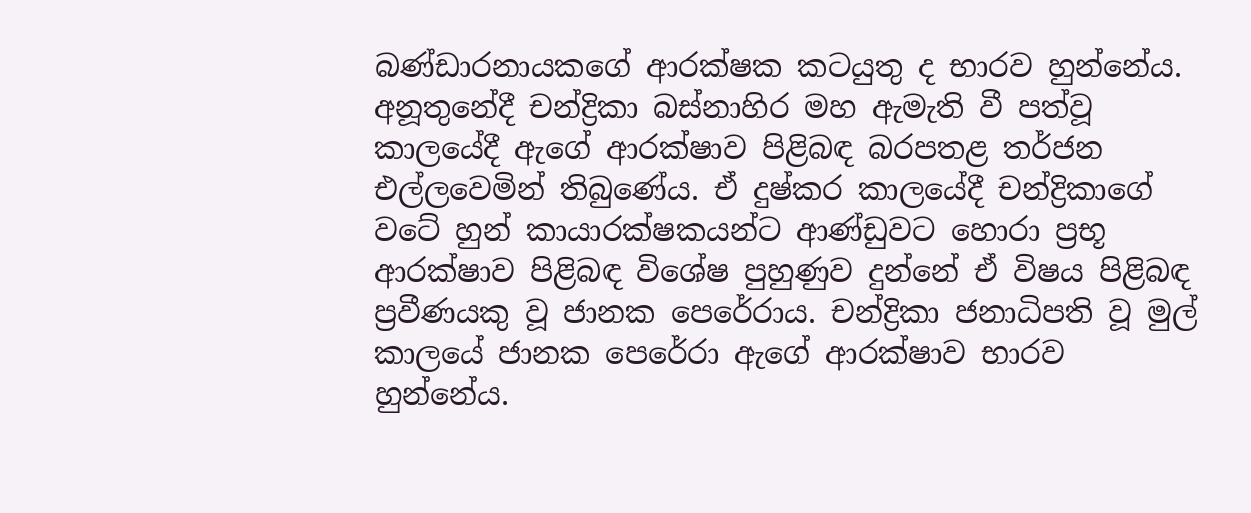බණ්ඩාරනායකගේ ආරක්ෂක කටයුතු ද භාරව හුන්නේය. අනූතුනේදී චන්ද්‍රිකා බස්නාහිර මහ ඇමැති වී පත්වූ කාලයේදී ඇගේ ආරක්ෂාව පිළිබඳ බරපතළ තර්ජන එල්ලවෙමින් තිබුණේය. ඒ දුෂ්කර කාලයේදී චන්ද්‍රිකාගේ වටේ හුන් කායාරක්ෂකයන්ට ආණ්ඩුවට හොරා ප්‍රභූ ආරක්ෂාව පිළිබඳ විශේෂ පුහුණුව දුන්නේ ඒ විෂය පිළිබඳ ප්‍රවීණයකු වූ ජානක පෙරේරාය. චන්ද්‍රිකා ජනාධිපති වූ මුල් කාලයේ ජානක පෙරේරා ඇගේ ආරක්ෂාව භාරව හුන්නේය.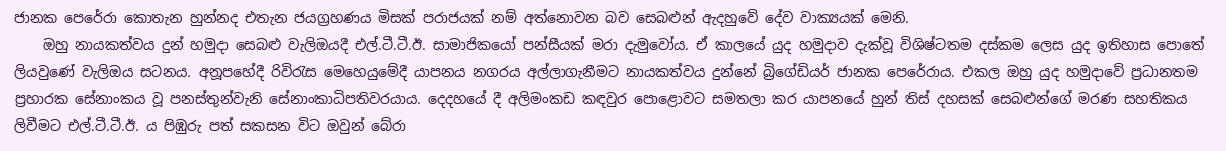ජානක පෙරේරා කොතැන හුන්නද එතැන ජයග්‍රහණය මිසක් පරාජයක් නම් අත්නොවන බව සෙබළුන් ඇදහුවේ දේව වාක්‍යයක් මෙනි.
    ඔහු නායකත්වය දුන් හමුදා සෙබළු වැලිඔයදී එල්.ටී.ටී.ඊ. සාමාජිකයෝ පන්සීයක් මරා දැමුවෝය. ඒ කාලයේ යුද හමුදාව දැක්වූ විශිෂ්ටතම දස්කම ලෙස යුද ඉතිහාස ‍පොතේ ලියවුණේ වැලිඔය සටනය. අනූපහේදී රිවිරැස මෙහෙයුමේදී යාපනය නගරය අල්ලාගැනීමට නායකත්වය දුන්නේ බ්‍රිගේඩියර් ජානක පෙරේරාය. එකල ඔහු යුද හමුදාවේ ප්‍රධානතම ප්‍රහාරක සේනාංකය වූ පනස්තුන්වැනි සේනාංකාධිපතිවරයාය. දෙදහයේ දී අලිමංකඩ කඳවුර ‍පොළොවට සමතලා කර යාපනයේ හුන් තිස් දහසක් සෙබළුන්ගේ මරණ සහතිකය ලිවීමට එල්.ටී.ටී.ඊ. ය පිඹුරු පත් සකසන විට ඔවුන් බේරා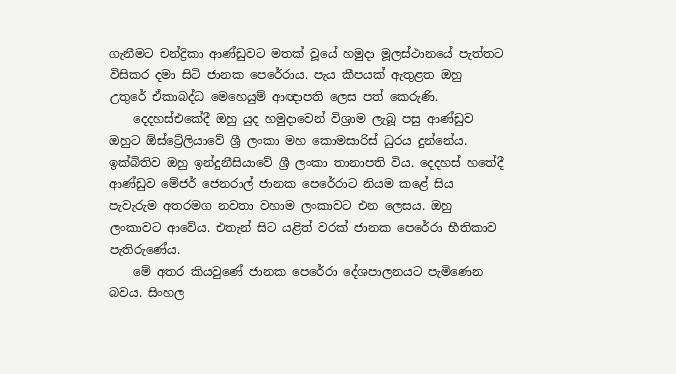ගැනීමට චන්ද්‍රිකා ආණ්ඩුවට මතක් වූයේ හමුදා මූලස්ථානයේ පැත්තට විසිකර දමා සිටි ජානක පෙරේරාය. පැය කීපයක් ඇතුළත ඔහු උතුරේ ඒකාබද්ධ මෙහෙයුම් ආඥාපති ලෙස පත් කෙරුණි.
    දෙදහස්එකේදී ඔහු යුද හමුදාවෙන් විශ්‍රාම ලැබූ පසු ආණ්ඩුව ඔහුට ඕස්ට්‍රේලියාවේ ශ්‍රී ලංකා මහ කොමසාරිස් ධුරය දුන්නේය. ඉක්බිතිව ඔහු ඉන්දුනීසියාවේ ශ්‍රී ලංකා තානාපති විය. දෙදහස් හතේදී ආණ්ඩුව මේජර් ජෙනරාල් ජානක පෙරේරාට නියම කළේ සිය පැවැරුම අතරමග නවතා වහාම ලංකාවට එන ලෙසය. ඔහු ලංකාවට ආවේය. එතැන් සිට යළිත් වරක් ජානක පෙරේරා භීතිකාව පැතිරුණේය.
    මේ අතර කියවුණේ ජානක පෙරේරා දේශපාලනයට පැමිණෙන බවය. සිංහල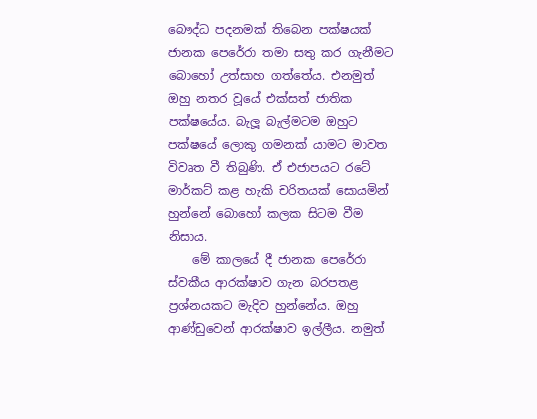බෞද්ධ පදනමක් තිබෙන පක්ෂයක් ජානක පෙරේරා තමා සතු කර ගැනීමට බොහෝ උත්සාහ ගත්තේය. එනමුත් ඔහු නතර වූයේ එක්සත් ජාතික පක්ෂයේය. බැලූ බැල්මටම ඔහුට පක්ෂයේ ලොකු ගමනක් යාමට මාවත විවෘත වී තිබුණි. ඒ එජාපයට රටේ මාර්කට් කළ හැකි චරිතයක් සොයමින් හුන්නේ බොහෝ කලක සිටම වීම නිසාය.
    මේ කාලයේ දී ජානක පෙරේරා ස්වකීය ආරක්ෂාව ගැන බරපතළ ප්‍රශ්නයකට මැදිව හුන්නේය. ඔහු ආණ්ඩුවෙන් ආරක්ෂාව ඉල්ලීය. නමුත්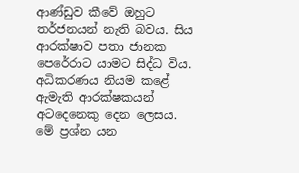ආණ්ඩුව කීවේ ඔහුට තර්ජනයන් නැති බවය. සිය ආරක්ෂාව පතා ජානක පෙරේරාට යාමට සිද්ධ විය. අධිකරණය නියම කළේ ඇමැති ආරක්ෂකයන් අටදෙනෙකු දෙන ලෙසය. මේ ප්‍රශ්න යන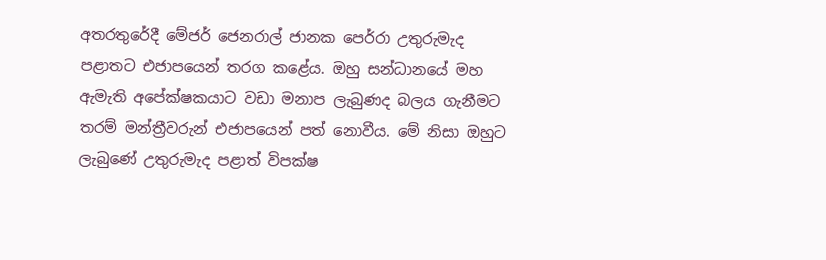අතරතුරේදී මේජර් ජෙනරාල් ජානක පෙර්රා උතුරුමැද පළාතට එජාපයෙන් තරග කළේය. ඔහු සන්ධානයේ මහ ඇමැති අපේක්ෂකයාට වඩා මනාප ලැබුණද බලය ගැනීමට තරම් මන්ත්‍රීවරුන් එජාපයෙන් පත් නොවීය. මේ නිසා ඔහුට ලැබුණේ උතුරුමැද පළාත් විපක්ෂ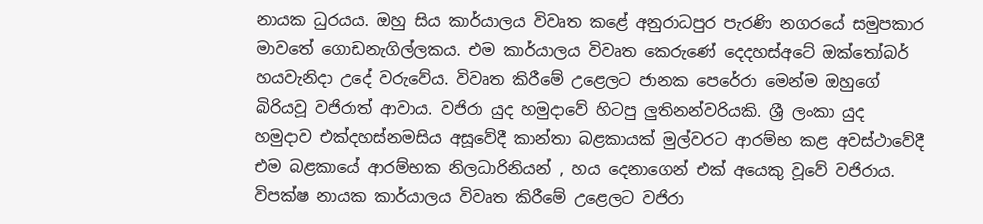නායක ධුරයය. ඔහු සිය කාර්යාලය විවෘත කළේ අනුරාධපුර පැරණි නගරයේ සමුපකාර මාවතේ ගොඩනැගිල්ලකය. එම කාර්යාලය විවෘත කෙරුණේ දෙදහස්අටේ ඔක්තෝබර් හයවැනිදා උදේ වරුවේය. විවෘත කිරීමේ උළෙලට ජානක පෙරේරා මෙන්ම ඔහුගේ බිරියවූ වජිරාත් ආවාය. වජිරා යුද හමුදාවේ හිටපු ලුතිනන්වරියකි. ශ්‍රී ලංකා යුද හමුදාව එක්දහස්නමසිය අසූවේදී කාන්තා බළකායක් මුල්වරට ආරම්භ කළ අවස්ථාවේදී එම බළකායේ ආරම්භක නිලධාරිනියන් , හය දෙනාගෙන් එක් අයෙකු වූවේ වජිරාය. විපක්ෂ නායක කාර්යාලය විවෘත කිරීමේ උළෙලට වජිරා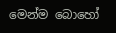මෙන්ම බොහෝ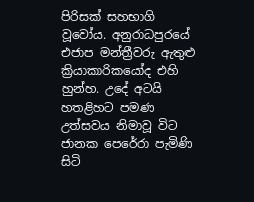පිරිසක් සහභාගි වූවෝය. අනුරාධපුරයේ එජාප මන්ත්‍රීවරු ඇතුළු ක්‍රියාකාරිකයෝද එහි හුන්හ. උදේ අටයි හතළිහට පමණ උත්සවය නිමාවූ විට ජානක පෙරේරා පැමිණි සිටි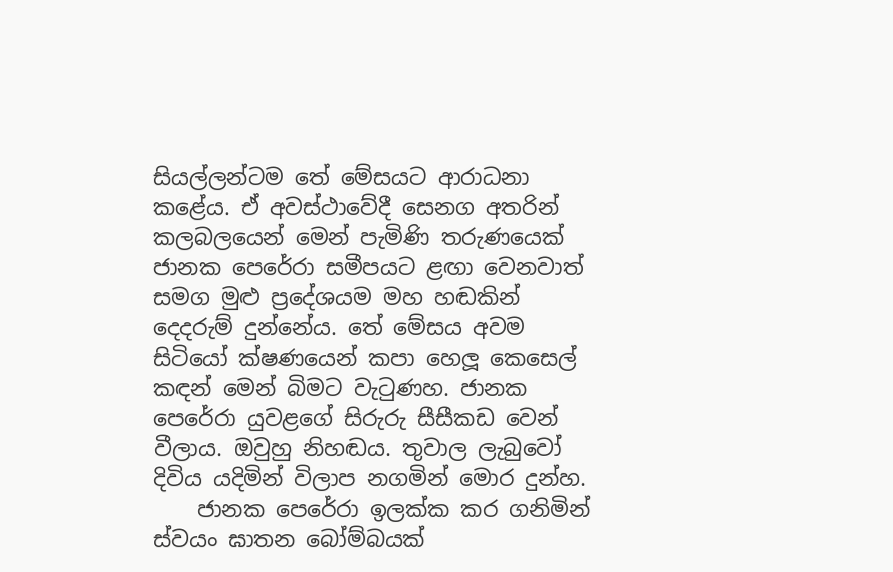සියල්ලන්ටම තේ මේසයට ආරාධනා කළේය. ඒ අවස්ථාවේදී සෙනග අතරින් කලබලයෙන් මෙන් පැමිණි තරුණයෙක් ජානක පෙරේරා සමීපයට ළඟා වෙනවාත් සමග මුළු ප්‍රදේශයම මහ හඬකින් දෙදරුම් දුන්නේය. තේ මේසය අවම සිටියෝ ක්ෂණයෙන් කපා හෙලූ කෙසෙල් කඳන් මෙන් බිමට වැටුණහ. ජානක පෙරේරා යුවළගේ සිරුරු සීසීකඩ වෙන් වීලාය. ඔවුහු නිහඬය. තුවාල ලැබුවෝ දිවිය යදිමින් විලාප නගමින් මොර දුන්හ.
    ජානක පෙරේරා ඉලක්ක කර ගනිමින් ස්වයං ඝාතන බෝම්බයක්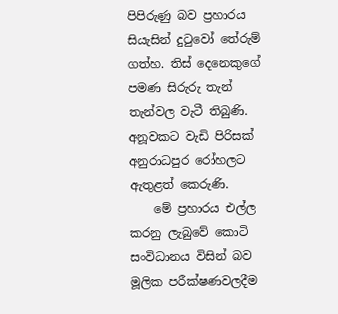පිපිරුණු බව ප්‍රහාරය සියැසින් දුටුවෝ තේරුම් ගත්හ. තිස් දෙනෙකුගේ පමණ සිරුරු තැන් තැන්වල වැටී තිබුණි. අනූවකට වැඩි පිරිසක් අනුරාධපුර රෝහලට ඇතුළත් කෙරුණි.
    මේ ප්‍රහාරය එල්ල කරනු ලැබුවේ කොටි සංවිධානය විසින් බව මූලික පරීක්ෂණවලදීම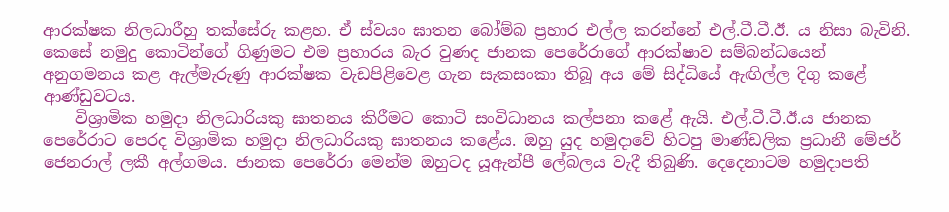ආරක්ෂක නිලධාරීහු තක්සේරු කළහ. ඒ ස්වයං ඝාතන බෝම්බ ප්‍රහාර එල්ල කරන්නේ එල්.ටී.ටී.ඊ. ය නිසා බැවිනි. කෙසේ නමුදු කොටින්ගේ ගිණුමට එම ප්‍රහාරය බැර වුණද ජානක පෙරේරාගේ ආරක්ෂාව සම්බන්ධයෙන් අනුගමනය කළ ඇල්මැරුණු ආරක්ෂක වැඩපිළිවෙළ ගැන සැකසංකා තිබූ අය මේ සිද්ධියේ ඇඟිල්ල දිගු කළේ ආණ්ඩුවටය.
    විශ්‍රාමික හමුදා නිලධාරියකු ඝාතනය කිරීමට කොටි සංවිධානය කල්පනා කළේ ඇයි. එල්.ටී.ටී.ඊ.ය ජානක පෙරේරාට පෙරද විශ්‍රාමික හමුදා නිලධාරියකු ඝාතනය කළේය. ඔහු යුද හමුදාවේ හිටපු මාණ්ඩලික ප්‍රධානී මේජර් ජෙනරාල් ලකී අල්ගමය. ජානක පෙරේරා මෙන්ම ඔහුටද යූඇන්පී ‍ලේබලය වැදී තිබුණි. දෙදෙනාටම හමුදාපති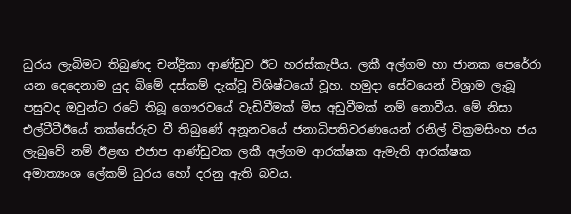ධුරය ලැබිමට තිබුණද චන්ද්‍රිකා ආණ්ඩුව ඊට හරස්කැපීය. ලකී අල්ගම හා ජානක පෙරේරා යන දෙදෙනාම යුද බිමේ දස්කම් දැක්වූ විශිෂ්ටයෝ වූහ. හමුදා සේවයෙන් විශ්‍රාම ලැබූ පසුවද ඔවුන්ට රටේ තිබූ ගෞරවයේ වැඩිවීමක් මිස අඩුවීමක් නම් නොවීය. මේ නිසා එල්ටීටීඊයේ තක්සේරුව වී තිබුණේ අනූනවයේ ජනාධිපතිවරණයෙන් රනිල් වික්‍රමසිංහ ජය ලැබුවේ නම් ඊළඟ එජාප ආණ්ඩුවක ලකී අල්ගම ආරක්ෂක ඇමැති ආරක්ෂක අමාත්‍යංශ ‍ලේකම් ධුරය හෝ දරනු ඇති බවය.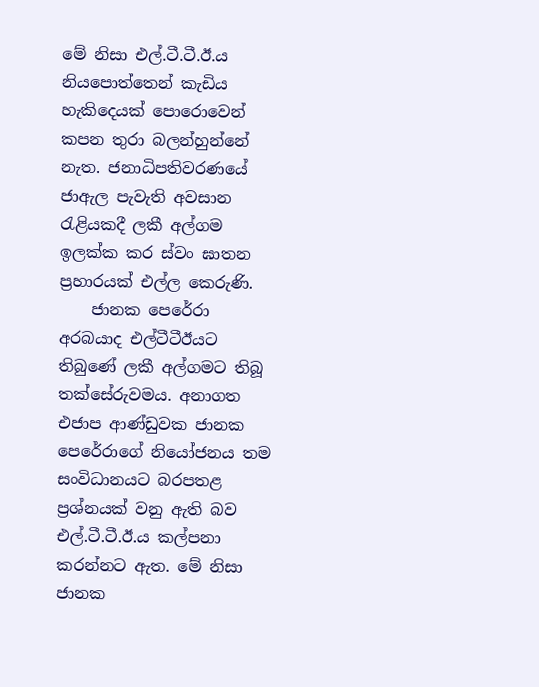මේ නිසා එල්.ටී.ටී.ඊ.ය නිය‍පොත්තෙන් කැඩිය හැකිදෙයක් ‍පොරොවෙන් කපන තුරා බලන්හුන්නේ නැත. ජනාධිපතිවරණයේ ජාඇල පැවැති අවසාන රැළියකදී ලකී අල්ගම ඉලක්ක කර ස්වං ඝාතන ප්‍රහාරයක් එල්ල කෙරුණි.
    ජානක පෙරේරා අරබයාද එල්ටීටීඊයට තිබුණේ ලකී අල්ගමට තිබූ තක්සේරුවමය. අනාගත එජාප ආණ්ඩුවක ජානක පෙරේරාගේ නියෝජනය තම සංවිධානයට බරපතළ ප්‍රශ්නයක් වනු ඇති බව එල්.ටී.ටී.ඊ.ය කල්පනා කරන්නට ඇත. මේ නිසා ජානක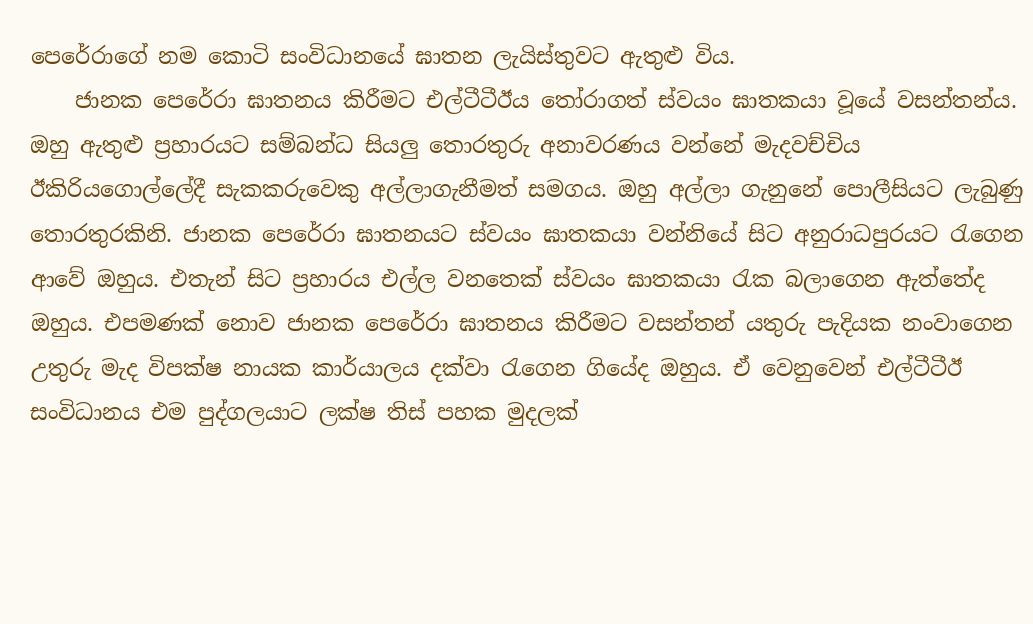පෙරේරාගේ නම කොටි සංවිධානයේ ඝාතන ලැයිස්තුවට ඇතුළු විය.
    ජානක පෙරේරා ඝාතනය කිරීමට එල්ටීටීඊය තෝරාගත් ස්වයං ඝාතකයා වූයේ වසන්තන්ය. ඔහු ඇතුළු ප්‍රහාරයට සම්බන්ධ සියලු තොරතුරු අනාවරණය වන්නේ මැදවච්චිය ඊකිරියගොල්‍ලේදී සැකකරුවෙකු අල්ලාගැනීමත් සමගය. ඔහු අල්ලා ගැනුනේ ‍පොලීසියට ලැබුණු තොරතුරකිනි. ජානක පෙරේරා ඝාතනයට ස්වයං ඝාතකයා වන්නියේ සිට අනුරාධපුරයට රැගෙන ආවේ ඔහුය. එතැන් සිට ප්‍රහාරය එල්ල වනතෙක් ස්වයං ඝාතකයා රැක බලාගෙන ඇත්තේද ඔහුය. එපමණක් නොව ජානක පෙරේරා ඝාතනය කිරීමට වසන්තන් යතුරු පැදියක නංවාගෙන උතුරු මැද විපක්ෂ නායක කාර්යාලය දක්වා රැගෙන ගියේද ඔහුය. ඒ වෙනුවෙන් එල්ටීටීඊ සංවිධානය එම පුද්ගලයාට ලක්ෂ තිස් පහක මුදලක්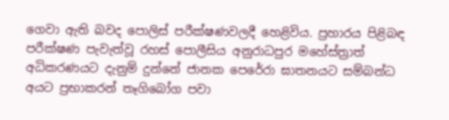ගෙවා ඇති බවද ‍පොලිස් පරීක්ෂණවලදී හෙළිවිය. ප්‍රහාරය පිළිබඳ පරීක්ෂණ පැවැත්වූ රහස් ‍පොලීසිය අනුරාධපුර මහේස්ත්‍රාත් අධිකරණයට දැනුම් දුන්නේ ජානක පෙරේරා ඝාතනයට සම්බන්ධ අයට ප්‍රභාකරන් තෑගිබෝග පවා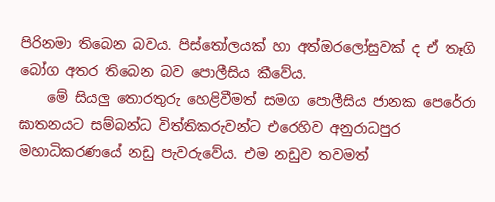පිරිනමා තිබෙන බවය. පිස්තෝලයක් හා අත්ඔරලෝසුවක් ද ඒ තෑගි බෝග අතර තිබෙන බව ‍පොලීසිය කීවේය.
    මේ සියලු තොරතුරු හෙළිවීමත් සමග ‍පොලීසිය ජානක පෙරේරා ඝාතනයට සම්බන්ධ විත්තිකරුවන්ට එරෙහිව අනුරාධපුර මහාධිකරණයේ නඩු පැවරුවේය. එම නඩුව තවමත්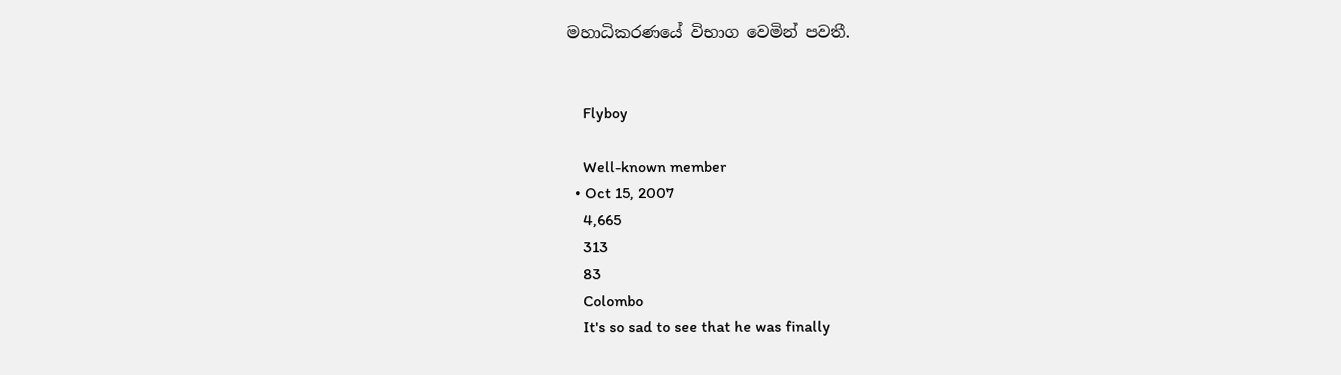මහාධිකරණයේ විභාග වෙමින් පවතී.


    Flyboy

    Well-known member
  • Oct 15, 2007
    4,665
    313
    83
    Colombo
    It's so sad to see that he was finally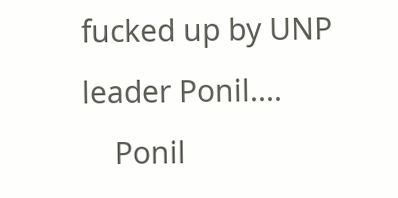fucked up by UNP leader Ponil....
    Ponil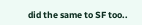did the same to SF too..